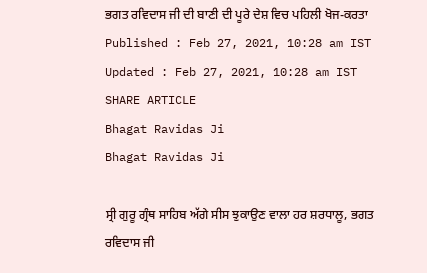ਭਗਤ ਰਵਿਦਾਸ ਜੀ ਦੀ ਬਾਣੀ ਦੀ ਪੂਰੇ ਦੇਸ਼ ਵਿਚ ਪਹਿਲੀ ਖੋਜ-ਕਰਤਾ
Published : Feb 27, 2021, 10:28 am IST
Updated : Feb 27, 2021, 10:28 am IST
SHARE ARTICLE
Bhagat Ravidas Ji
Bhagat Ravidas Ji

ਸ੍ਰੀ ਗੁਰੂ ਗ੍ਰੰਥ ਸਾਹਿਬ ਅੱਗੇ ਸੀਸ ਝੁਕਾਉਣ ਵਾਲਾ ਹਰ ਸ਼ਰਧਾਲੂ, ਭਗਤ ਰਵਿਦਾਸ ਜੀ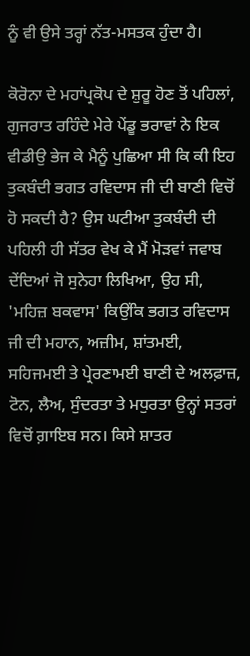ਨੂੰ ਵੀ ਉਸੇ ਤਰ੍ਹਾਂ ਨੱਤ-ਮਸਤਕ ਹੁੰਦਾ ਹੈ।

ਕੋਰੋਨਾ ਦੇ ਮਹਾਂਪ੍ਰਕੋਪ ਦੇ ਸ਼ੁਰੂ ਹੋਣ ਤੋਂ ਪਹਿਲਾਂ, ਗੁਜਰਾਤ ਰਹਿੰਦੇ ਮੇਰੇ ਪੇਂਡੂ ਭਰਾਵਾਂ ਨੇ ਇਕ ਵੀਡੀਉ ਭੇਜ ਕੇ ਮੈਨੂੰ ਪੁਛਿਆ ਸੀ ਕਿ ਕੀ ਇਹ ਤੁਕਬੰਦੀ ਭਗਤ ਰਵਿਦਾਸ ਜੀ ਦੀ ਬਾਣੀ ਵਿਚੋਂ ਹੋ ਸਕਦੀ ਹੈ? ਉਸ ਘਟੀਆ ਤੁਕਬੰਦੀ ਦੀ ਪਹਿਲੀ ਹੀ ਸੱਤਰ ਵੇਖ ਕੇ ਮੈਂ ਮੋੜਵਾਂ ਜਵਾਬ ਦੇਂਦਿਆਂ ਜੋ ਸੁਨੇਹਾ ਲਿਖਿਆ, ਉਹ ਸੀ, 'ਮਹਿਜ਼ ਬਕਵਾਸ' ਕਿਉਂਕਿ ਭਗਤ ਰਵਿਦਾਸ ਜੀ ਦੀ ਮਹਾਨ, ਅਜ਼ੀਮ, ਸ਼ਾਂਤਮਈ, ਸਹਿਜਮਈ ਤੇ ਪ੍ਰੇਰਣਾਮਈ ਬਾਣੀ ਦੇ ਅਲਫ਼ਾਜ਼, ਟੋਨ, ਲੈਅ, ਸੁੰਦਰਤਾ ਤੇ ਮਧੁਰਤਾ ਉਨ੍ਹਾਂ ਸਤਰਾਂ ਵਿਚੋਂ ਗ਼ਾਇਬ ਸਨ। ਕਿਸੇ ਸ਼ਾਤਰ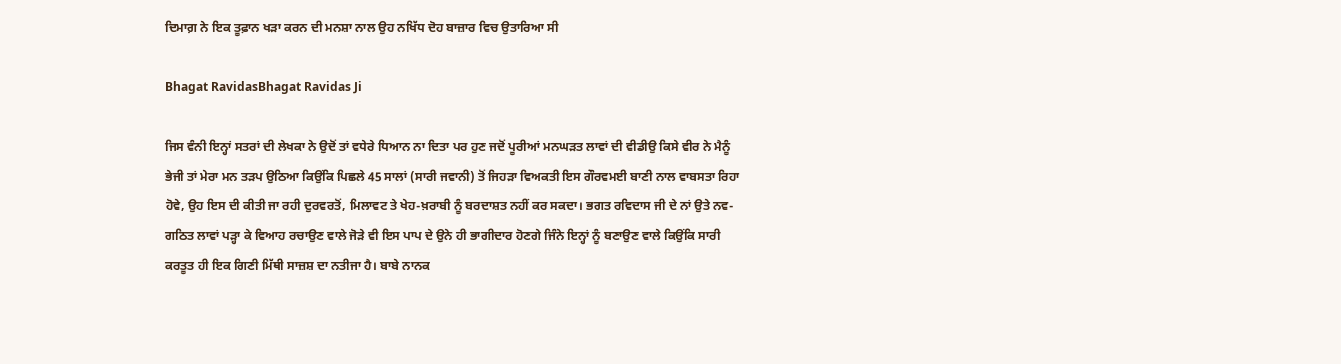ਦਿਮਾਗ਼ ਨੇ ਇਕ ਤੂਫ਼ਾਨ ਖੜਾ ਕਰਨ ਦੀ ਮਨਸ਼ਾ ਨਾਲ ਉਹ ਨਖਿੱਧ ਦੋਹ ਬਾਜ਼ਾਰ ਵਿਚ ਉਤਾਰਿਆ ਸੀ

Bhagat RavidasBhagat Ravidas Ji

ਜਿਸ ਵੰਨੀ ਇਨ੍ਹਾਂ ਸਤਰਾਂ ਦੀ ਲੇਖਕਾ ਨੇ ਉਦੋਂ ਤਾਂ ਵਧੇਰੇ ਧਿਆਨ ਨਾ ਦਿਤਾ ਪਰ ਹੁਣ ਜਦੋਂ ਪੂਰੀਆਂ ਮਨਘੜਤ ਲਾਵਾਂ ਦੀ ਵੀਡੀਉ ਕਿਸੇ ਵੀਰ ਨੇ ਮੈਨੂੰ ਭੇਜੀ ਤਾਂ ਮੇਰਾ ਮਨ ਤੜਪ ਉਠਿਆ ਕਿਉਂਕਿ ਪਿਛਲੇ 45 ਸਾਲਾਂ (ਸਾਰੀ ਜਵਾਨੀ) ਤੋਂ ਜਿਹੜਾ ਵਿਅਕਤੀ ਇਸ ਗੌਰਵਮਈ ਬਾਣੀ ਨਾਲ ਵਾਬਸਤਾ ਰਿਹਾ ਹੋਵੇ, ਉਹ ਇਸ ਦੀ ਕੀਤੀ ਜਾ ਰਹੀ ਦੁਰਵਰਤੋਂ, ਮਿਲਾਵਟ ਤੇ ਖੇਹ-ਖ਼ਰਾਬੀ ਨੂੰ ਬਰਦਾਸ਼ਤ ਨਹੀਂ ਕਰ ਸਕਦਾ। ਭਗਤ ਰਵਿਦਾਸ ਜੀ ਦੇ ਨਾਂ ਉਤੇ ਨਵ-ਗਠਿਤ ਲਾਵਾਂ ਪੜ੍ਹਾ ਕੇ ਵਿਆਹ ਰਚਾਉਣ ਵਾਲੇ ਜੋੜੇ ਵੀ ਇਸ ਪਾਪ ਦੇ ਉਨੇ ਹੀ ਭਾਗੀਦਾਰ ਹੋਣਗੇ ਜਿੰਨੇ ਇਨ੍ਹਾਂ ਨੂੰ ਬਣਾਉਣ ਵਾਲੇ ਕਿਉਂਕਿ ਸਾਰੀ ਕਰਤੂਤ ਹੀ ਇਕ ਗਿਣੀ ਮਿੱਥੀ ਸਾਜ਼ਸ਼ ਦਾ ਨਤੀਜਾ ਹੈ। ਬਾਬੇ ਨਾਨਕ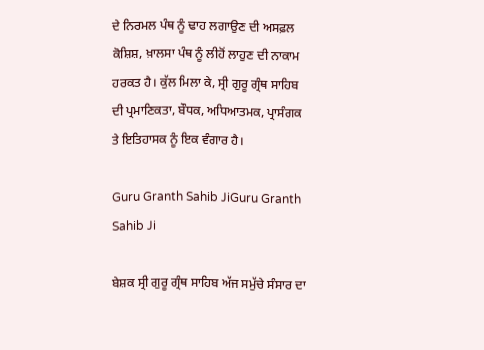ਦੇ ਨਿਰਮਲ ਪੰਥ ਨੂੰ ਢਾਹ ਲਗਾਉਣ ਦੀ ਅਸਫ਼ਲ ਕੋਸ਼ਿਸ਼, ਖ਼ਾਲਸਾ ਪੰਥ ਨੂੰ ਲੀਹੋਂ ਲਾਹੁਣ ਦੀ ਨਾਕਾਮ ਹਰਕਤ ਹੈ। ਕੁੱਲ ਮਿਲਾ ਕੇ, ਸ੍ਰੀ ਗੁਰੂ ਗ੍ਰੰਥ ਸਾਹਿਬ ਦੀ ਪ੍ਰਮਾਣਿਕਤਾ, ਬੌਧਕ, ਅਧਿਆਤਮਕ, ਪ੍ਰਾਸੰਗਕ ਤੇ ਇਤਿਹਾਸਕ ਨੂੰ ਇਕ ਵੰਗਾਰ ਹੈ।

Guru Granth Sahib JiGuru Granth Sahib Ji

ਬੇਸ਼ਕ ਸ੍ਰੀ ਗੁਰੂ ਗ੍ਰੰਥ ਸਾਹਿਬ ਅੱਜ ਸਮੁੱਚੇ ਸੰਸਾਰ ਦਾ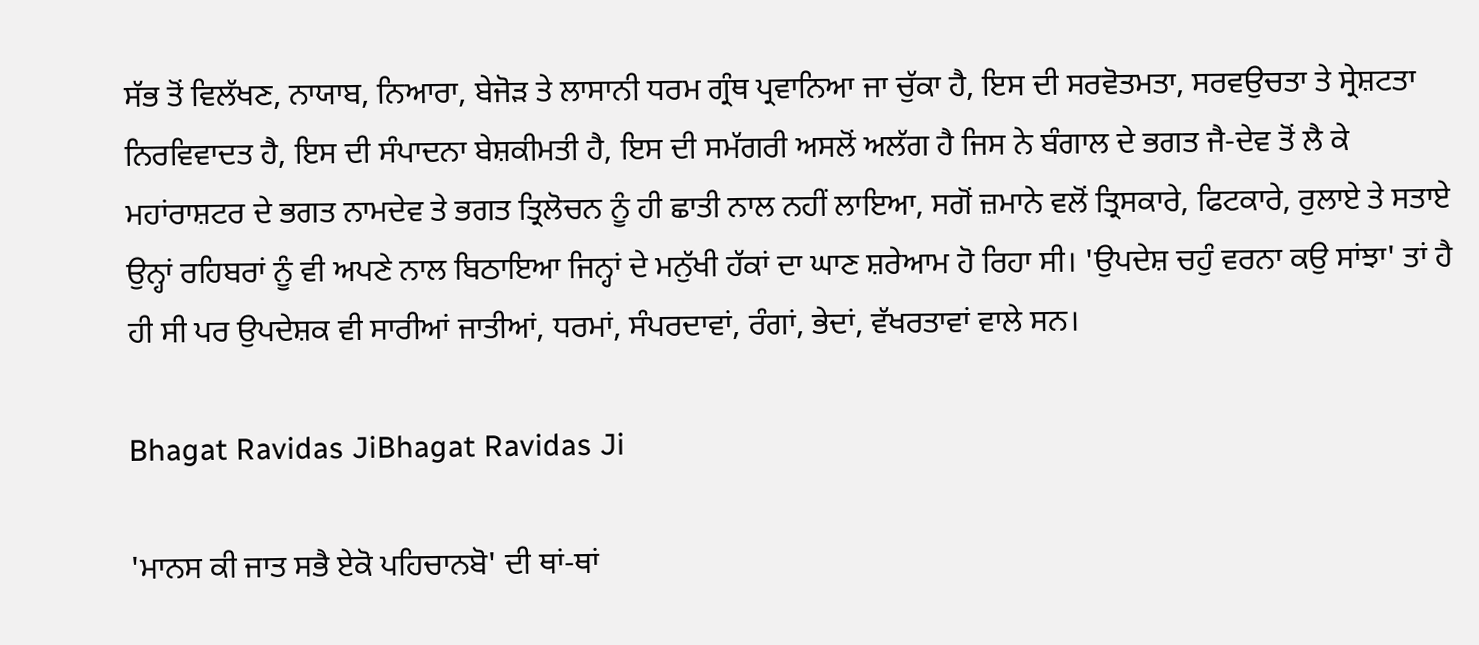ਸੱਭ ਤੋਂ ਵਿਲੱਖਣ, ਨਾਯਾਬ, ਨਿਆਰਾ, ਬੇਜੋੜ ਤੇ ਲਾਸਾਨੀ ਧਰਮ ਗ੍ਰੰਥ ਪ੍ਰਵਾਨਿਆ ਜਾ ਚੁੱਕਾ ਹੈ, ਇਸ ਦੀ ਸਰਵੋਤਮਤਾ, ਸਰਵਉਚਤਾ ਤੇ ਸ੍ਰੇਸ਼ਟਤਾ ਨਿਰਵਿਵਾਦਤ ਹੈ, ਇਸ ਦੀ ਸੰਪਾਦਨਾ ਬੇਸ਼ਕੀਮਤੀ ਹੈ, ਇਸ ਦੀ ਸਮੱਗਰੀ ਅਸਲੋਂ ਅਲੱਗ ਹੈ ਜਿਸ ਨੇ ਬੰਗਾਲ ਦੇ ਭਗਤ ਜੈ-ਦੇਵ ਤੋਂ ਲੈ ਕੇ ਮਹਾਂਰਾਸ਼ਟਰ ਦੇ ਭਗਤ ਨਾਮਦੇਵ ਤੇ ਭਗਤ ਤ੍ਰਿਲੋਚਨ ਨੂੰ ਹੀ ਛਾਤੀ ਨਾਲ ਨਹੀਂ ਲਾਇਆ, ਸਗੋਂ ਜ਼ਮਾਨੇ ਵਲੋਂ ਤ੍ਰਿਸਕਾਰੇ, ਫਿਟਕਾਰੇ, ਰੁਲਾਏ ਤੇ ਸਤਾਏ ਉਨ੍ਹਾਂ ਰਹਿਬਰਾਂ ਨੂੰ ਵੀ ਅਪਣੇ ਨਾਲ ਬਿਠਾਇਆ ਜਿਨ੍ਹਾਂ ਦੇ ਮਨੁੱਖੀ ਹੱਕਾਂ ਦਾ ਘਾਣ ਸ਼ਰੇਆਮ ਹੋ ਰਿਹਾ ਸੀ। 'ਉਪਦੇਸ਼ ਚਹੁੰ ਵਰਨਾ ਕਉ ਸਾਂਝਾ' ਤਾਂ ਹੈ ਹੀ ਸੀ ਪਰ ਉਪਦੇਸ਼ਕ ਵੀ ਸਾਰੀਆਂ ਜਾਤੀਆਂ, ਧਰਮਾਂ, ਸੰਪਰਦਾਵਾਂ, ਰੰਗਾਂ, ਭੇਦਾਂ, ਵੱਖਰਤਾਵਾਂ ਵਾਲੇ ਸਨ।

Bhagat Ravidas JiBhagat Ravidas Ji

'ਮਾਨਸ ਕੀ ਜਾਤ ਸਭੈ ਏਕੋ ਪਹਿਚਾਨਬੋ' ਦੀ ਥਾਂ-ਥਾਂ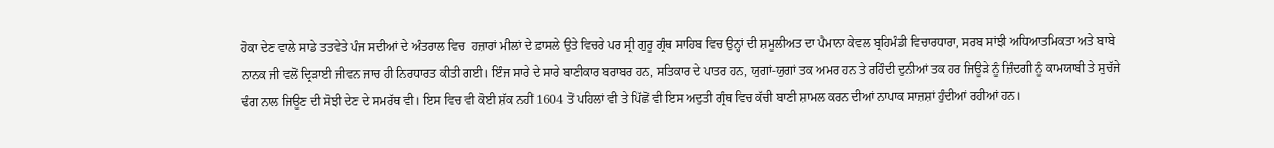ਹੋਕਾ ਦੇਣ ਵਾਲੇ ਸਾਡੇ ਤਤਵੇਤੇ ਪੰਜ ਸਦੀਆਂ ਦੇ ਅੰਤਰਾਲ ਵਿਚ  ਹਜ਼ਾਰਾਂ ਮੀਲਾਂ ਦੇ ਫ਼ਾਸਲੇ ਉਤੇ ਵਿਚਰੇ ਪਰ ਸ੍ਰੀ ਗੁਰੂ ਗ੍ਰੰਥ ਸਾਹਿਬ ਵਿਚ ਉਨ੍ਹਾਂ ਦੀ ਸ਼ਮੂਲੀਅਤ ਦਾ ਪੈਮਾਨਾ ਕੇਵਲ ਬ੍ਰਹਿਮੰਡੀ ਵਿਚਾਰਧਾਰਾ, ਸਰਬ ਸਾਂਝੀ ਅਧਿਆਤਮਿਕਤਾ ਅਤੇ ਬਾਬੇ ਨਾਨਕ ਜੀ ਵਲੋਂ ਦ੍ਰਿੜਾਈ ਜੀਵਨ ਜਾਚ ਹੀ ਨਿਰਧਾਰਤ ਕੀਤੀ ਗਈ। ਇੰਜ ਸਾਰੇ ਦੇ ਸਾਰੇ ਬਾਣੀਕਾਰ ਬਰਾਬਰ ਹਨ, ਸਤਿਕਾਰ ਦੇ ਪਾਤਰ ਹਨ, ਯੁਗਾਂ-ਯੁਗਾਂ ਤਕ ਅਮਰ ਹਨ ਤੇ ਰਹਿੰਦੀ ਦੁਨੀਆਂ ਤਕ ਹਰ ਜਿਊੜੇ ਨੂੰ ਜ਼ਿੰਦਗੀ ਨੂੰ ਕਾਮਯਾਬੀ ਤੇ ਸੁਚੱਜੇ ਢੰਗ ਨਾਲ ਜਿਊਣ ਦੀ ਸੋਝੀ ਦੇਣ ਦੇ ਸਮਰੱਥ ਵੀ। ਇਸ ਵਿਚ ਵੀ ਕੋਈ ਸ਼ੱਕ ਨਹੀਂ 1604 ਤੋਂ ਪਹਿਲਾਂ ਵੀ ਤੇ ਪਿੱਛੋਂ ਵੀ ਇਸ ਅਦੁਤੀ ਗ੍ਰੰਥ ਵਿਚ ਕੱਚੀ ਬਾਣੀ ਸ਼ਾਮਲ ਕਰਨ ਦੀਆਂ ਨਾਪਾਕ ਸਾਜ਼ਸ਼ਾਂ ਹੁੰਦੀਆਂ ਰਹੀਆਂ ਹਨ।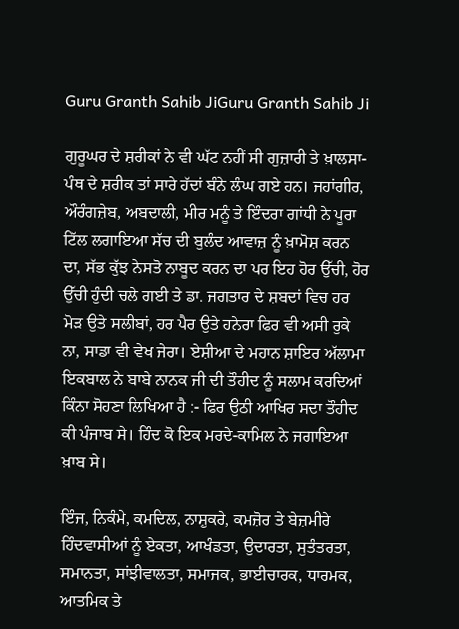Guru Granth Sahib JiGuru Granth Sahib Ji

ਗੁਰੂਘਰ ਦੇ ਸ਼ਰੀਕਾਂ ਨੇ ਵੀ ਘੱਟ ਨਹੀਂ ਸੀ ਗੁਜ਼ਾਰੀ ਤੇ ਖ਼ਾਲਸਾ-ਪੰਥ ਦੇ ਸ਼ਰੀਕ ਤਾਂ ਸਾਰੇ ਹੱਦਾਂ ਬੰਨੇ ਲੰਘ ਗਏ ਹਨ। ਜਹਾਂਗੀਰ, ਔਰੰਗਜ਼ੇਬ, ਅਬਦਾਲੀ, ਮੀਰ ਮਨੂੰ ਤੇ ਇੰਦਰਾ ਗਾਂਧੀ ਨੇ ਪੂਰਾ ਟਿੱਲ ਲਗਾਇਆ ਸੱਚ ਦੀ ਬੁਲੰਦ ਆਵਾਜ਼ ਨੂੰ ਖ਼ਾਮੋਸ਼ ਕਰਨ ਦਾ, ਸੱਭ ਕੁੱਝ ਨੇਸਤੋ ਨਾਬੂਦ ਕਰਨ ਦਾ ਪਰ ਇਹ ਹੋਰ ਉੱਚੀ, ਹੋਰ ਉੱਚੀ ਹੁੰਦੀ ਚਲੇ ਗਈ ਤੇ ਡਾ. ਜਗਤਾਰ ਦੇ ਸ਼ਬਦਾਂ ਵਿਚ ਹਰ ਮੋੜ ਉਤੇ ਸਲੀਬਾਂ, ਹਰ ਪੈਰ ਉਤੇ ਹਨੇਰਾ ਫਿਰ ਵੀ ਅਸੀ ਰੁਕੇ ਨਾ, ਸਾਡਾ ਵੀ ਵੇਖ ਜੇਰਾ। ਏਸ਼ੀਆ ਦੇ ਮਹਾਨ ਸ਼ਾਇਰ ਅੱਲਾਮਾ ਇਕਬਾਲ ਨੇ ਬਾਬੇ ਨਾਨਕ ਜੀ ਦੀ ਤੌਹੀਦ ਨੂੰ ਸਲਾਮ ਕਰਦਿਆਂ ਕਿੰਨਾ ਸੋਹਣਾ ਲਿਖਿਆ ਹੈ :- ਫਿਰ ਉਠੀ ਆਖਿਰ ਸਦਾ ਤੌਹੀਦ ਕੀ ਪੰਜਾਬ ਸੇ। ਹਿੰਦ ਕੋ ਇਕ ਮਰਦੇ-ਕਾਮਿਲ ਨੇ ਜਗਾਇਆ ਖ਼ਾਬ ਸੇ।

ਇੰਜ, ਨਿਕੰਮੇ, ਕਮਦਿਲ, ਨਾਸ਼ੁਕਰੇ, ਕਮਜ਼ੋਰ ਤੇ ਬੇਜ਼ਮੀਰੇ ਹਿੰਦਵਾਸੀਆਂ ਨੂੰ ਏਕਤਾ, ਆਖੰਡਤਾ, ਉਦਾਰਤਾ, ਸੁਤੰਤਰਤਾ, ਸਮਾਨਤਾ, ਸਾਂਝੀਵਾਲਤਾ, ਸਮਾਜਕ, ਭਾਈਚਾਰਕ, ਧਾਰਮਕ, ਆਤਮਿਕ ਤੇ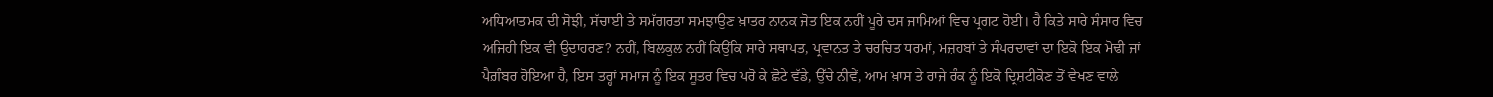ਅਧਿਆਤਮਕ ਦੀ ਸੋਝੀ, ਸੱਚਾਈ ਤੇ ਸਮੱਗਰਤਾ ਸਮਝਾਉਣ ਖ਼ਾਤਰ ਨਾਨਕ ਜੋਤ ਇਕ ਨਹੀਂ ਪੂਰੇ ਦਸ ਜਾਮਿਆਂ ਵਿਚ ਪ੍ਰਗਟ ਹੋਈ। ਹੈ ਕਿਤੇ ਸਾਰੇ ਸੰਸਾਰ ਵਿਚ ਅਜਿਹੀ ਇਕ ਵੀ ਉਦਾਹਰਣ? ਨਹੀਂ, ਬਿਲਕੁਲ ਨਹੀਂ ਕਿਉਂਕਿ ਸਾਰੇ ਸਥਾਪਤ, ਪ੍ਰਵਾਨਤ ਤੇ ਚਰਚਿਤ ਧਰਮਾਂ, ਮਜ਼ਹਬਾਂ ਤੇ ਸੰਪਰਦਾਵਾਂ ਦਾ ਇਕੋ ਇਕ ਮੋਢੀ ਜਾਂ ਪੈਗ਼ੰਬਰ ਹੋਇਆ ਹੈ, ਇਸ ਤਰ੍ਹਾਂ ਸਮਾਜ ਨੂੰ ਇਕ ਸੂਤਰ ਵਿਚ ਪਰੋ ਕੇ ਛੋਟੇ ਵੱਡੇ, ਉੱਚੇ ਨੀਵੇਂ, ਆਮ ਖ਼ਾਸ ਤੇ ਰਾਜੇ ਰੰਕ ਨੂੰ ਇਕੋ ਦ੍ਰਿਸ਼ਟੀਕੋਣ ਤੋਂ ਵੇਖਣ ਵਾਲੇ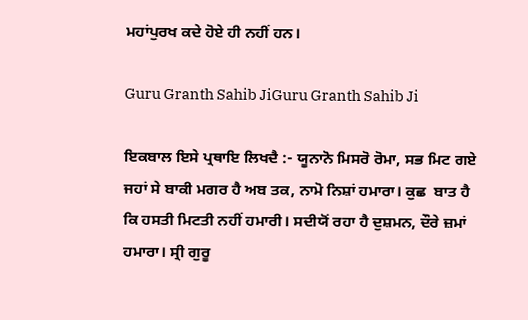ਮਹਾਂਪੁਰਖ ਕਦੇ ਹੋਏ ਹੀ ਨਹੀਂ ਹਨ।

Guru Granth Sahib JiGuru Granth Sahib Ji

ਇਕਬਾਲ ਇਸੇ ਪ੍ਰਥਾਇ ਲਿਖਦੈ :- ਯੂਨਾਨੋ ਮਿਸਰੋ ਰੋਮਾ, ਸਭ ਮਿਟ ਗਏ ਜਹਾਂ ਸੇ ਬਾਕੀ ਮਗਰ ਹੈ ਅਬ ਤਕ, ਨਾਮੋ ਨਿਸ਼ਾਂ ਹਮਾਰਾ। ਕੁਛ  ਬਾਤ ਹੈ ਕਿ ਹਸਤੀ ਮਿਟਤੀ ਨਹੀਂ ਹਮਾਰੀ। ਸਦੀਯੋਂ ਰਹਾ ਹੈ ਦੁਸ਼ਮਨ, ਦੌਰੇ ਜ਼ਮਾਂ ਹਮਾਰਾ। ਸ੍ਰੀ ਗੁਰੂ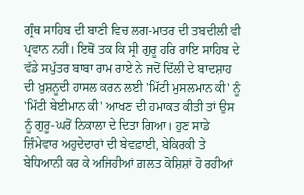ਗ੍ਰੰਥ ਸਾਹਿਬ ਦੀ ਬਾਣੀ ਵਿਚ ਲਗ-ਮਾਤਰ ਦੀ ਤਬਦੀਲੀ ਵੀ ਪ੍ਰਵਾਨ ਨਹੀਂ। ਇਥੋਂ ਤਕ ਕਿ ਸ੍ਰੀ ਗੁਰੂ ਹਰਿ ਰਾਇ ਸਾਹਿਬ ਦੇ ਵੱਡੇ ਸਪੁੱਤਰ ਬਾਬਾ ਰਾਮ ਰਾਏ ਨੇ ਜਦੋਂ ਦਿੱਲੀ ਦੇ ਬਾਦਸ਼ਾਹ ਦੀ ਖ਼ੁਸ਼ਨੂਦੀ ਹਾਸਲ ਕਰਨ ਲਈ 'ਮਿੱਟੀ ਮੁਸਲਮਾਨ ਕੀ' ਨੂੰ 'ਮਿੱਟੀ ਬੇਈਮਾਨ ਕੀ' ਆਖਣ ਦੀ ਹਮਾਕਤ ਕੀਤੀ ਤਾਂ ਉਸ ਨੂੰ ਗੁਰੂ-ਘਰੋਂ ਨਿਕਾਲਾ ਦੇ ਦਿਤਾ ਗਿਆ। ਹੁਣ ਸਾਡੇ ਜ਼ਿੰਮੇਵਾਰ ਅਹੁਦੇਦਾਰਾਂ ਦੀ ਬੇਵਫ਼ਾਈ, ਬੇਕਿਰਕੀ ਤੇ ਬੇਧਿਆਨੀ ਕਰ ਕੇ ਅਜਿਹੀਆਂ ਗ਼ਲਤ ਕੋਸ਼ਿਸ਼ਾਂ ਹੋ ਰਹੀਆਂ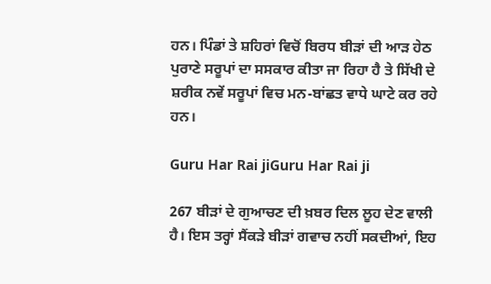ਹਨ। ਪਿੰਡਾਂ ਤੇ ਸ਼ਹਿਰਾਂ ਵਿਚੋਂ ਬਿਰਧ ਬੀੜਾਂ ਦੀ ਆੜ ਹੇਠ ਪੁਰਾਣੇ ਸਰੂਪਾਂ ਦਾ ਸਸਕਾਰ ਕੀਤਾ ਜਾ ਰਿਹਾ ਹੈ ਤੇ ਸਿੱਖੀ ਦੇ ਸ਼ਰੀਕ ਨਵੇਂ ਸਰੂਪਾਂ ਵਿਚ ਮਨ-ਬਾਂਛਤ ਵਾਧੇ ਘਾਟੇ ਕਰ ਰਹੇ ਹਨ।

Guru Har Rai jiGuru Har Rai ji

267 ਬੀੜਾਂ ਦੇ ਗੁਆਚਣ ਦੀ ਖ਼ਬਰ ਦਿਲ ਲੂਹ ਦੇਣ ਵਾਲੀ ਹੈ। ਇਸ ਤਰ੍ਹਾਂ ਸੈਂਕੜੇ ਬੀੜਾਂ ਗਵਾਚ ਨਹੀਂ ਸਕਦੀਆਂ, ਇਹ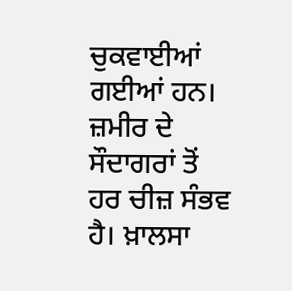ਚੁਕਵਾਈਆਂ ਗਈਆਂ ਹਨ। ਜ਼ਮੀਰ ਦੇ ਸੌਦਾਗਰਾਂ ਤੋਂ ਹਰ ਚੀਜ਼ ਸੰਭਵ ਹੈ। ਖ਼ਾਲਸਾ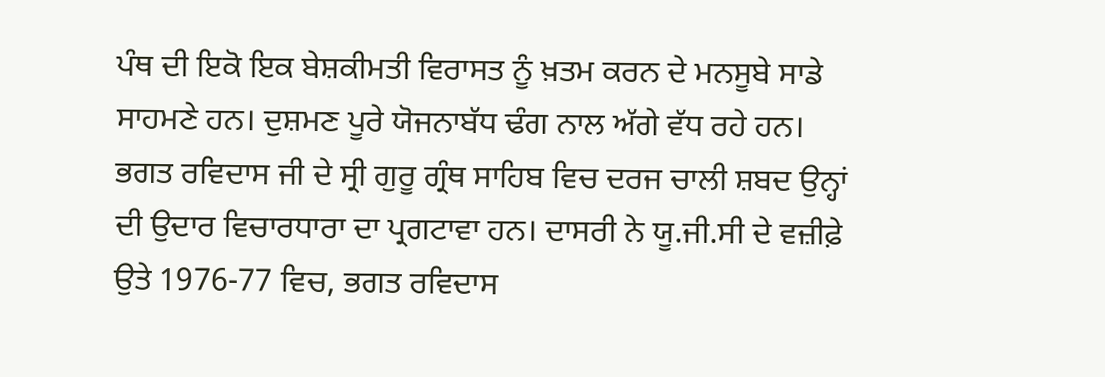ਪੰਥ ਦੀ ਇਕੋ ਇਕ ਬੇਸ਼ਕੀਮਤੀ ਵਿਰਾਸਤ ਨੂੰ ਖ਼ਤਮ ਕਰਨ ਦੇ ਮਨਸੂਬੇ ਸਾਡੇ ਸਾਹਮਣੇ ਹਨ। ਦੁਸ਼ਮਣ ਪੂਰੇ ਯੋਜਨਾਬੱਧ ਢੰਗ ਨਾਲ ਅੱਗੇ ਵੱਧ ਰਹੇ ਹਨ। ਭਗਤ ਰਵਿਦਾਸ ਜੀ ਦੇ ਸ੍ਰੀ ਗੁਰੂ ਗ੍ਰੰਥ ਸਾਹਿਬ ਵਿਚ ਦਰਜ ਚਾਲੀ ਸ਼ਬਦ ਉਨ੍ਹਾਂ ਦੀ ਉਦਾਰ ਵਿਚਾਰਧਾਰਾ ਦਾ ਪ੍ਰਗਟਾਵਾ ਹਨ। ਦਾਸਰੀ ਨੇ ਯੂ.ਜੀ.ਸੀ ਦੇ ਵਜ਼ੀਫ਼ੇ ਉਤੇ 1976-77 ਵਿਚ, ਭਗਤ ਰਵਿਦਾਸ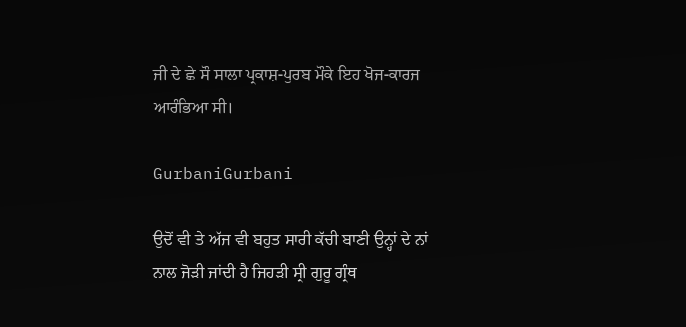ਜੀ ਦੇ ਛੇ ਸੌ ਸਾਲਾ ਪ੍ਰਕਾਸ਼-ਪੁਰਬ ਮੌਕੇ ਇਹ ਖੋਜ-ਕਾਰਜ ਆਰੰਭਿਆ ਸੀ।

GurbaniGurbani

ਉਦੋਂ ਵੀ ਤੇ ਅੱਜ ਵੀ ਬਹੁਤ ਸਾਰੀ ਕੱਚੀ ਬਾਣੀ ਉਨ੍ਹਾਂ ਦੇ ਨਾਂ ਨਾਲ ਜੋੜੀ ਜਾਂਦੀ ਹੈ ਜਿਹੜੀ ਸ੍ਰੀ ਗੁਰੂ ਗ੍ਰੰਥ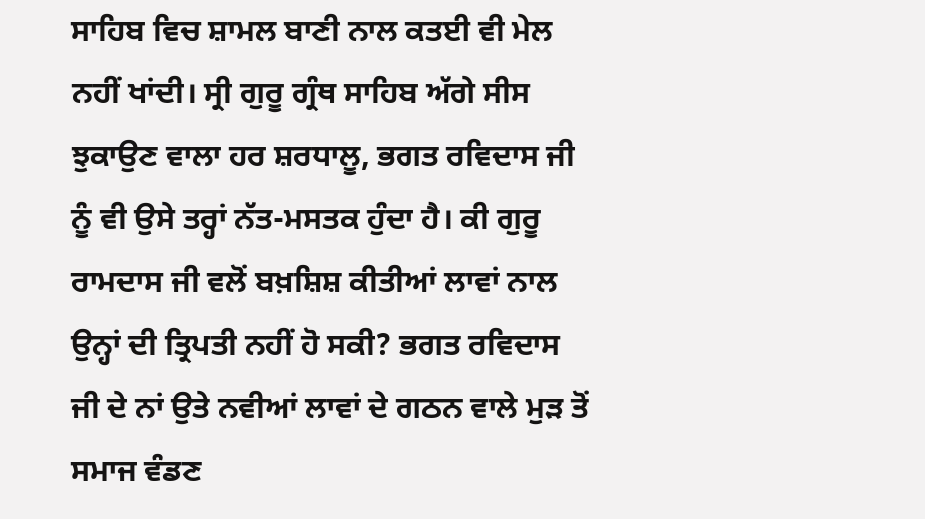ਸਾਹਿਬ ਵਿਚ ਸ਼ਾਮਲ ਬਾਣੀ ਨਾਲ ਕਤਈ ਵੀ ਮੇਲ ਨਹੀਂ ਖਾਂਦੀ। ਸ੍ਰੀ ਗੁਰੂ ਗ੍ਰੰਥ ਸਾਹਿਬ ਅੱਗੇ ਸੀਸ ਝੁਕਾਉਣ ਵਾਲਾ ਹਰ ਸ਼ਰਧਾਲੂ, ਭਗਤ ਰਵਿਦਾਸ ਜੀ ਨੂੰ ਵੀ ਉਸੇ ਤਰ੍ਹਾਂ ਨੱਤ-ਮਸਤਕ ਹੁੰਦਾ ਹੈ। ਕੀ ਗੁਰੂ ਰਾਮਦਾਸ ਜੀ ਵਲੋਂ ਬਖ਼ਸ਼ਿਸ਼ ਕੀਤੀਆਂ ਲਾਵਾਂ ਨਾਲ ਉਨ੍ਹਾਂ ਦੀ ਤ੍ਰਿਪਤੀ ਨਹੀਂ ਹੋ ਸਕੀ? ਭਗਤ ਰਵਿਦਾਸ ਜੀ ਦੇ ਨਾਂ ਉਤੇ ਨਵੀਆਂ ਲਾਵਾਂ ਦੇ ਗਠਨ ਵਾਲੇ ਮੁੜ ਤੋਂ ਸਮਾਜ ਵੰਡਣ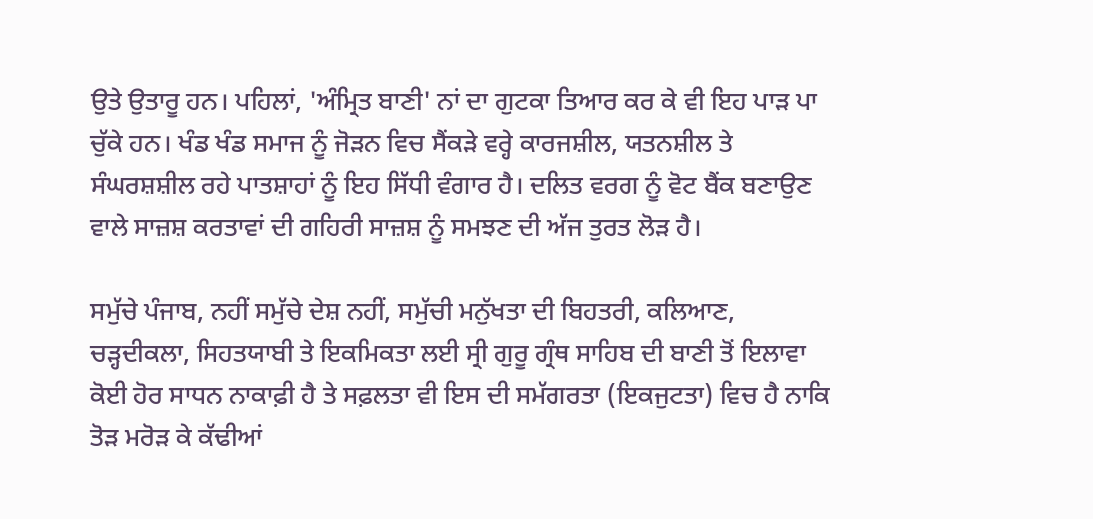ਉਤੇ ਉਤਾਰੂ ਹਨ। ਪਹਿਲਾਂ, 'ਅੰਮ੍ਰਿਤ ਬਾਣੀ' ਨਾਂ ਦਾ ਗੁਟਕਾ ਤਿਆਰ ਕਰ ਕੇ ਵੀ ਇਹ ਪਾੜ ਪਾ ਚੁੱਕੇ ਹਨ। ਖੰਡ ਖੰਡ ਸਮਾਜ ਨੂੰ ਜੋੜਨ ਵਿਚ ਸੈਂਕੜੇ ਵਰ੍ਹੇ ਕਾਰਜਸ਼ੀਲ, ਯਤਨਸ਼ੀਲ ਤੇ ਸੰਘਰਸ਼ਸ਼ੀਲ ਰਹੇ ਪਾਤਸ਼ਾਹਾਂ ਨੂੰ ਇਹ ਸਿੱਧੀ ਵੰਗਾਰ ਹੈ। ਦਲਿਤ ਵਰਗ ਨੂੰ ਵੋਟ ਬੈਂਕ ਬਣਾਉਣ ਵਾਲੇ ਸਾਜ਼ਸ਼ ਕਰਤਾਵਾਂ ਦੀ ਗਹਿਰੀ ਸਾਜ਼ਸ਼ ਨੂੰ ਸਮਝਣ ਦੀ ਅੱਜ ਤੁਰਤ ਲੋੜ ਹੈ।

ਸਮੁੱਚੇ ਪੰਜਾਬ, ਨਹੀਂ ਸਮੁੱਚੇ ਦੇਸ਼ ਨਹੀਂ, ਸਮੁੱਚੀ ਮਨੁੱਖਤਾ ਦੀ ਬਿਹਤਰੀ, ਕਲਿਆਣ, ਚੜ੍ਹਦੀਕਲਾ, ਸਿਹਤਯਾਬੀ ਤੇ ਇਕਮਿਕਤਾ ਲਈ ਸ੍ਰੀ ਗੁਰੂ ਗ੍ਰੰਥ ਸਾਹਿਬ ਦੀ ਬਾਣੀ ਤੋਂ ਇਲਾਵਾ ਕੋਈ ਹੋਰ ਸਾਧਨ ਨਾਕਾਫ਼ੀ ਹੈ ਤੇ ਸਫ਼ਲਤਾ ਵੀ ਇਸ ਦੀ ਸਮੱਗਰਤਾ (ਇਕਜੁਟਤਾ) ਵਿਚ ਹੈ ਨਾਕਿ ਤੋੜ ਮਰੋੜ ਕੇ ਕੱਢੀਆਂ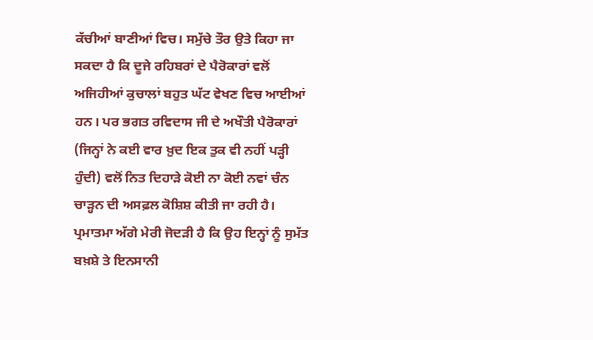ਕੱਚੀਆਂ ਬਾਣੀਆਂ ਵਿਚ। ਸਮੁੱਚੇ ਤੌਰ ਉਤੇ ਕਿਹਾ ਜਾ ਸਕਦਾ ਹੈ ਕਿ ਦੂਜੇ ਰਹਿਬਰਾਂ ਦੇ ਪੈਰੋਕਾਰਾਂ ਵਲੋਂ ਅਜਿਹੀਆਂ ਕੁਚਾਲਾਂ ਬਹੁਤ ਘੱਟ ਵੇਖਣ ਵਿਚ ਆਈਆਂ ਹਨ। ਪਰ ਭਗਤ ਰਵਿਦਾਸ ਜੀ ਦੇ ਅਖੌਤੀ ਪੈਰੋਕਾਰਾਂ (ਜਿਨ੍ਹਾਂ ਨੇ ਕਈ ਵਾਰ ਖ਼ੁਦ ਇਕ ਤੁਕ ਵੀ ਨਹੀਂ ਪੜ੍ਹੀ ਹੁੰਦੀ) ਵਲੋਂ ਨਿਤ ਦਿਹਾੜੇ ਕੋਈ ਨਾ ਕੋਈ ਨਵਾਂ ਚੰਨ ਚਾੜ੍ਹਨ ਦੀ ਅਸਫ਼ਲ ਕੋਸ਼ਿਸ਼ ਕੀਤੀ ਜਾ ਰਹੀ ਹੈ। ਪ੍ਰਮਾਤਮਾ ਅੱਗੇ ਮੇਰੀ ਜੋਦੜੀ ਹੈ ਕਿ ਉਹ ਇਨ੍ਹਾਂ ਨੂੰ ਸੁਮੱਤ ਬਖ਼ਸ਼ੇ ਤੇ ਇਨਸਾਨੀ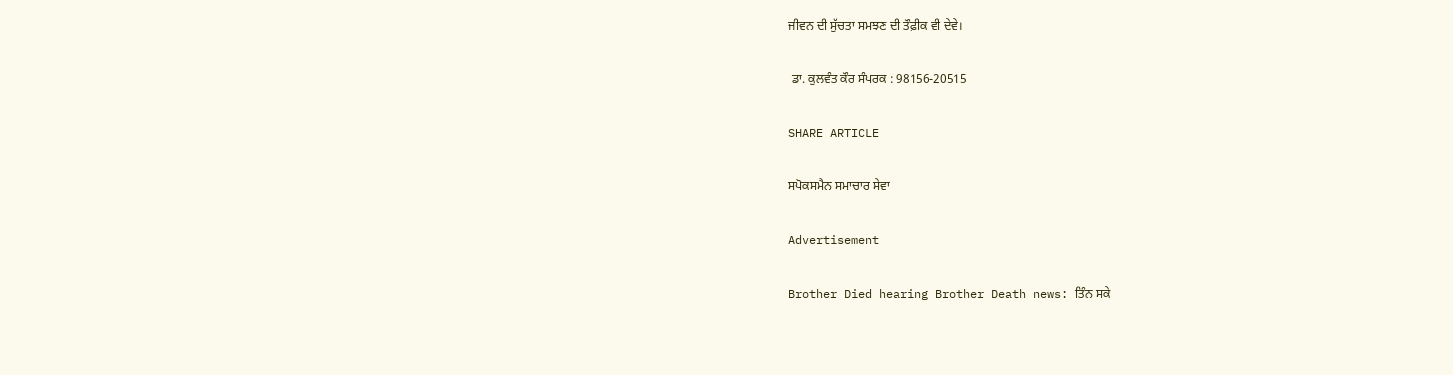ਜੀਵਨ ਦੀ ਸੁੱਚਤਾ ਸਮਝਣ ਦੀ ਤੌਫ਼ੀਕ ਵੀ ਦੇਵੇ।

 ਡਾ. ਕੁਲਵੰਤ ਕੌਰ ਸੰਪਰਕ : 98156-20515

SHARE ARTICLE

ਸਪੋਕਸਮੈਨ ਸਮਾਚਾਰ ਸੇਵਾ

Advertisement

Brother Died hearing Brother Death news: ਤਿੰਨ ਸਕੇ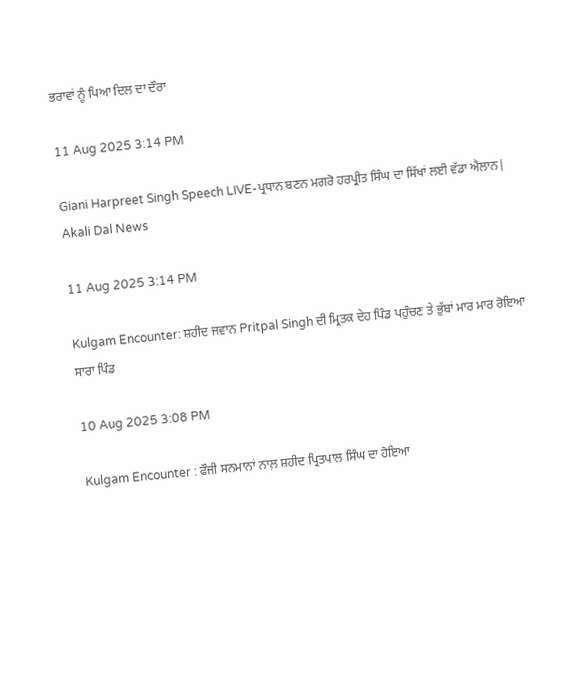ਭਰਾਵਾਂ ਨੂੰ ਪਿਆ ਦਿਲ ਦਾ ਦੌਰਾ

11 Aug 2025 3:14 PM

Giani Harpreet Singh Speech LIVE-ਪ੍ਰਧਾਨ ਬਣਨ ਮਗਰੋ ਹਰਪ੍ਰੀਤ ਸਿੰਘ ਦਾ ਸਿੱਖਾਂ ਲਈ ਵੱਡਾ ਐਲਾਨ| Akali Dal News

11 Aug 2025 3:14 PM

Kulgam Encounter: ਸ਼ਹੀਦ ਜਵਾਨ Pritpal Singh ਦੀ ਮ੍ਰਿਤਕ ਦੇਹ ਪਿੰਡ ਪਹੁੰਚਣ ਤੇ ਭੁੱਬਾਂ ਮਾਰ ਮਾਰ ਰੋਇਆ ਸਾਰਾ ਪਿੰਡ

10 Aug 2025 3:08 PM

Kulgam Encounter : ਫੌਜੀ ਸਨਮਾਨਾਂ ਨਾਲ਼ ਸ਼ਹੀਦ ਪ੍ਰਿਤਪਾਲ ਸਿੰਘ ਦਾ ਹੋਇਆ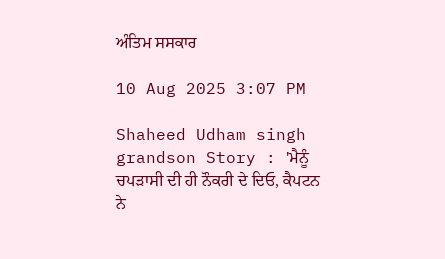ਅੰਤਿਮ ਸਸਕਾਰ

10 Aug 2025 3:07 PM

Shaheed Udham singh grandson Story : 'ਮੈਨੂੰ ਚਪੜਾਸੀ ਦੀ ਹੀ ਨੌਕਰੀ ਦੇ ਦਿਓ, ਕੈਪਟਨ ਨੇ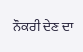ਨੌਕਰੀ ਦੇਣ ਦਾ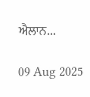ਐਲਾਨ...

09 Aug 2025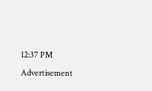12:37 PM
Advertisement